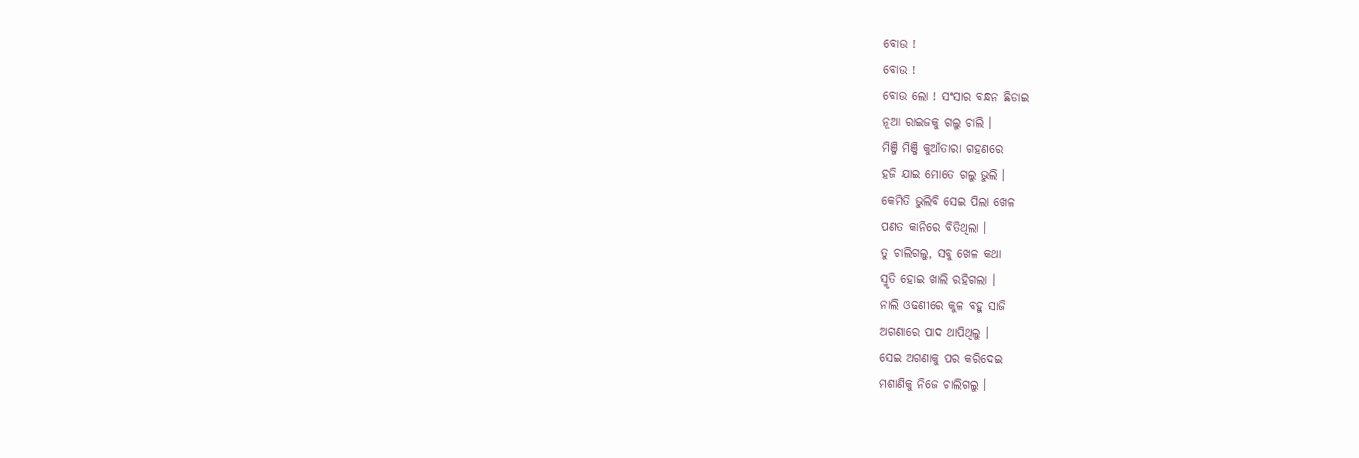ବୋଉ !
ବୋଉ !
ବୋଉ ଲୋ ! ସଂସାର ବନ୍ଧନ ଛିଡାଇ
ନୂଆ ରାଇଜକୁ ଗଲୁ ଚାଲି ।
ମିଞ୍ଜି ମିଞ୍ଜି କୁଆଁତାରା ଗହଣରେ
ହଜି ଯାଇ ମୋତେ ଗଲୁ ଭୁଲି ।
କେମିତି ଭୁଲିବି ସେଇ ପିଲା ଖେଳ
ପଣତ କାନିରେ ବିତିଥିଲା ।
ତୁ ଚାଲିଗଲୁ, ସବୁ ଖେଳ କଥା
ସ୍ମୃତି ହୋଇ ଖାଲି ରହିଗଲା ।
ନାଲି ଓଢଣୀରେ କୁଳ ବହୁ ସାଜି
ଅଗଣାରେ ପାଦ ଥାପିଥିଲୁ ।
ସେଇ ଅଗଣାକୁ ପର କରିଦେଇ
ମଶାଣିକୁ ନିଜେ ଚାଲିଗଲୁ ।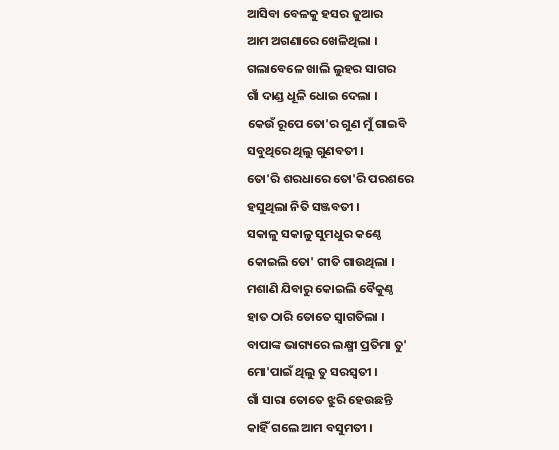ଆସିବା ବେଳକୁ ହସର ଜୁଆର
ଆମ ଅଗଣାରେ ଖେଳିଥିଲା ।
ଗଲାବେଳେ ଖାଲି ଲୁହର ସାଗର
ଗାଁ ଦାଣ୍ଡ ଧୂଳି ଧୋଇ ଦେଲା ।
କେଉଁ ରୂପେ ତୋ'ର ଗୁଣ ମୁଁ ଗାଇବି
ସବୁଥିରେ ଥିଲୁ ଗୁଣବତୀ ।
ତୋ'ରି ଶରଧାରେ ତୋ'ରି ପରଶରେ
ହସୁଥିଲା ନିତି ସଞ୍ଜବତୀ ।
ସକାଳୁ ସକାଳୁ ସୁମଧୁର କଣ୍ଠେ
କୋଇଲି ତୋ' ଗୀତି ଗାଉଥିଲା ।
ମଶାଣି ଯିବାରୁ କୋଇଲି ବୈକୁଣ୍ଠ
ହାତ ଠାରି ତୋତେ ସ୍ୱାଗତିଲା ।
ବାପାଙ୍କ ଭାଗ୍ୟରେ ଲକ୍ଷ୍ମୀ ପ୍ରତିମା ତୁ'
ମୋ'ପାଇଁ ଥିଲୁ ତୁ ସରସ୍ୱତୀ ।
ଗାଁ ସାରା ତୋତେ ଝୁରି ହେଉଛନ୍ତି
କାହିଁ ଗଲେ ଆମ ବସୁମତୀ ।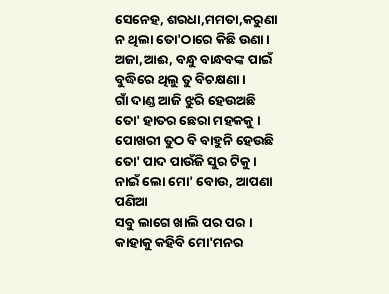ସେନେହ, ଶରଧା,ମମତା,କରୁଣା
ନ ଥିଲା ତୋ'ଠାରେ କିଛି ଉଣା।
ଅଜା,ଆଈ, ବନ୍ଧୁ ବାନ୍ଧବଙ୍କ ପାଇଁ
ବୁଦ୍ଧିରେ ଥିଲୁ ତୁ ବିଚକ୍ଷଣା ।
ଗାଁ ଦାଣ୍ଡ ଆଜି ଝୁରି ହେଉଅଛି
ତୋ' ହାତର ଛେରା ମହକକୁ ।
ପୋଖରୀ ତୁଠ ବି ବାହୁନି ହେଉଛି
ତୋ' ପାଦ ପାଉଁଜି ସୁର ଟିକୁ ।
ନାଇଁ ଲୋ ମୋ' ବୋଉ, ଆପଣା ପଣିଆ
ସବୁ ଲାଗେ ଖାଲି ପର ପର ।
କାହାକୁ କହିବି ମୋ'ମନର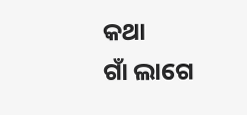କଥା
ଗାଁ ଲାଗେ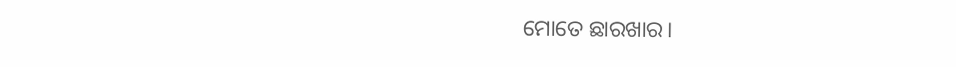ମୋତେ ଛାରଖାର।